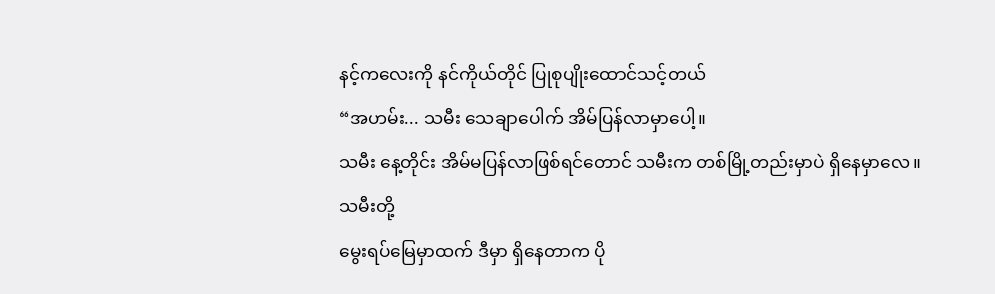နင့်ကလေးကို နင်ကိုယ်တိုင် ပြုစုပျိုးထောင်သင့်တယ်
“အဟမ်း... သမီး သေချာပေါက် အိမ်ပြန်လာမှာပေါ့။
သမီး နေ့တိုင်း အိမ်မပြန်လာဖြစ်ရင်တောင် သမီးက တစ်မြို့တည်းမှာပဲ ရှိနေမှာလေ။ သမီးတို့
မွေးရပ်မြေမှာထက် ဒီမှာ ရှိနေတာက ပို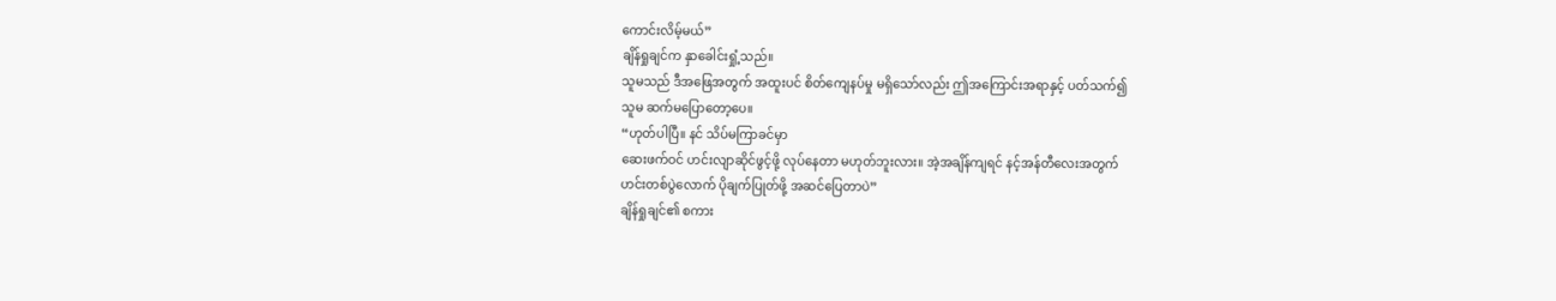ကောင်းလိမ့်မယ်”
ချိန်ရှုချင်က နှာခေါင်းရှုံ့သည်။
သူမသည် ဒီအဖြေအတွက် အထူးပင် စိတ်ကျေနပ်မှု မရှိသော်လည်း ဤအကြောင်းအရာနှင့် ပတ်သက်၍
သူမ ဆက်မပြောတော့ပေ။
“ဟုတ်ပါပြီ။ နင် သိပ်မကြာခင်မှာ
ဆေးဖက်ဝင် ဟင်းလျာဆိုင်ဖွင့်ဖို့ လုပ်နေတာ မဟုတ်ဘူးလား။ အဲ့အချိန်ကျရင် နင့်အန်တီလေးအတွက်
ဟင်းတစ်ပွဲလောက် ပိုချက်ပြုတ်ဖို့ အဆင်ပြေတာပဲ”
ချိန်ရှုချင်၏ စကား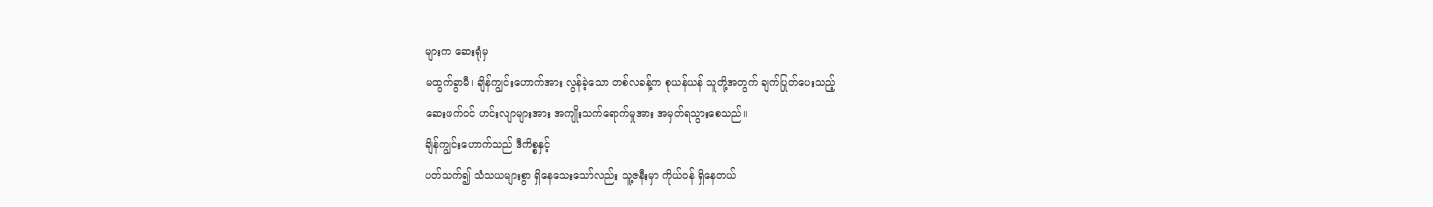များက ဆေးရုံမှ
မထွက်ခွာမီ၊ ချိန်ကျွင်းဟောက်အား လွန်ခဲ့သော တစ်လခန့်က စုယန်ယန် သူတို့အတွက် ချက်ပြုတ်ပေးသည့်
ဆေးဖက်ဝင် ဟင်းလျာများအား အကျိုးသက်ရောက်မှုအား အမှတ်ရသွားစေသည်။
ချိန်ကျွင်းဟောက်သည် ဒီကိစ္စနှင့်
ပတ်သက်၍ သံသယများစွာ ရှိနေသေးသော်လည်း သူ့ဇနီးမှာ ကိုယ်ဝန် ရှိနေတယ်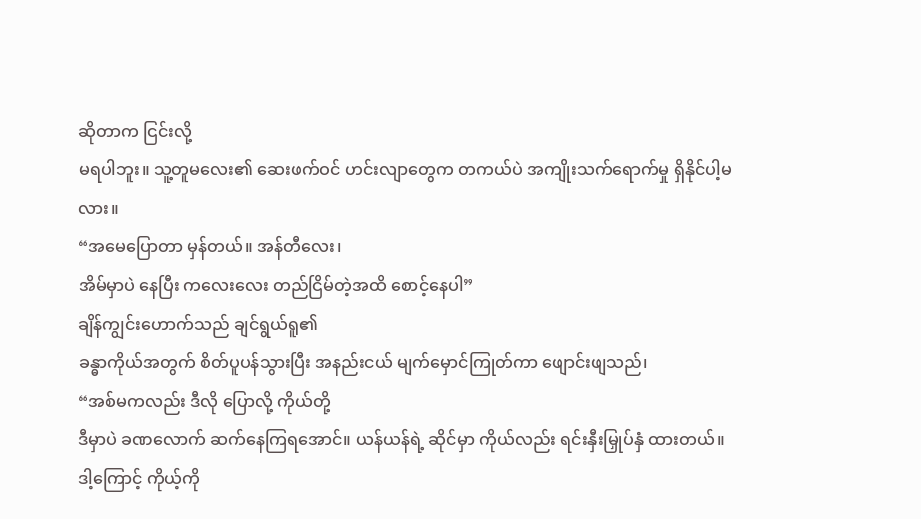ဆိုတာက ငြင်းလို့
မရပါဘူး။ သူ့တူမလေး၏ ဆေးဖက်ဝင် ဟင်းလျာတွေက တကယ်ပဲ အကျိုးသက်ရောက်မှု ရှိနိုင်ပါ့မလား။
“အမေပြောတာ မှန်တယ်။ အန်တီလေး၊
အိမ်မှာပဲ နေပြီး ကလေးလေး တည်ငြိမ်တဲ့အထိ စောင့်နေပါ”
ချိန်ကျွင်းဟောက်သည် ချင်ရွယ်ရူ၏
ခန္ဓာကိုယ်အတွက် စိတ်ပူပန်သွားပြီး အနည်းငယ် မျက်မှောင်ကြုတ်ကာ ဖျောင်းဖျသည်၊
“အစ်မကလည်း ဒီလို ပြောလို့ ကိုယ်တို့
ဒီမှာပဲ ခဏလောက် ဆက်နေကြရအောင်။ ယန်ယန်ရဲ့ ဆိုင်မှာ ကိုယ်လည်း ရင်းနှီးမြှုပ်နှံ ထားတယ်။
ဒါ့ကြောင့် ကိုယ့်ကို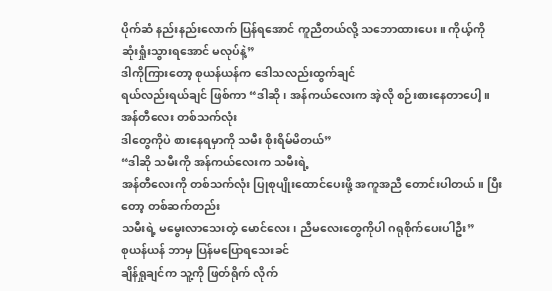ပိုက်ဆံ နည်းနည်းလောက် ပြန်ရအောင် ကူညီတယ်လို့ သဘောထားပေး။ ကိုယ့်ကို
ဆုံးရှုံးသွားရအောင် မလုပ်နဲ့”
ဒါကိုကြားတော့ စုယန်ယန်က ဒေါသလည်းထွက်ချင်
ရယ်လည်းရယ်ချင် ဖြစ်ကာ “ဒါဆို၊ အန်ကယ်လေးက အဲ့လို စဉ်းစားနေတာပေါ့။ အန်တီလေး တစ်သက်လုံး
ဒါတွေကိုပဲ စားနေရမှာကို သမီး စိုးရိမ်မိတယ်”
“ဒါဆို သမီးကို အန်ကယ်လေးက သမီးရဲ့
အန်တီလေးကို တစ်သက်လုံး ပြုစုပျိုးထောင်ပေးဖို့ အကူအညီ တောင်းပါတယ်။ ပြီးတော့ တစ်ဆက်တည်း
သမီးရဲ့ မမွေးလာသေးတဲ့ မောင်လေး၊ ညီမလေးတွေကိုပါ ဂရုစိုက်ပေးပါဦး”
စုယန်ယန် ဘာမှ ပြန်မပြောရသေးခင်
ချိန်ရှုချင်က သူ့ကို ဖြတ်ရိုက် လိုက်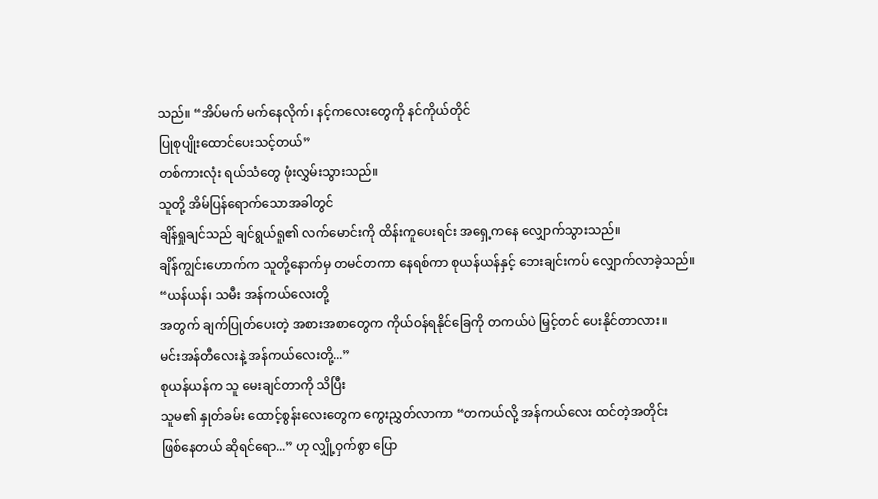သည်။ “အိပ်မက် မက်နေလိုက်၊ နင့်ကလေးတွေကို နင်ကိုယ်တိုင်
ပြုစုပျိုးထောင်ပေးသင့်တယ်”
တစ်ကားလုံး ရယ်သံတွေ ဖုံးလွှမ်းသွားသည်။
သူတို့ အိမ်ပြန်ရောက်သောအခါတွင်
ချိန်ရှုချင်သည် ချင်ရွယ်ရူ၏ လက်မောင်းကို ထိန်းကူပေးရင်း အရှေ့ကနေ လျှောက်သွားသည်။
ချိန်ကျွင်းဟောက်က သူတို့နောက်မှ တမင်တကာ နေရစ်ကာ စုယန်ယန်နှင့် ဘေးချင်းကပ် လျှောက်လာခဲ့သည်။
“ယန်ယန်၊ သမီး အန်ကယ်လေးတို့
အတွက် ချက်ပြုတ်ပေးတဲ့ အစားအစာတွေက ကိုယ်ဝန်ရနိုင်ခြေကို တကယ်ပဲ မြှင့်တင် ပေးနိုင်တာလား။
မင်းအန်တီလေးနဲ့ အန်ကယ်လေးတို့...”
စုယန်ယန်က သူ မေးချင်တာကို သိပြီး
သူမ၏ နှုတ်ခမ်း ထောင့်စွန်းလေးတွေက ကွေးညွှတ်လာကာ “တကယ်လို့ အန်ကယ်လေး ထင်တဲ့အတိုင်း
ဖြစ်နေတယ် ဆိုရင်ရော...” ဟု လျှို့ဝှက်စွာ ပြော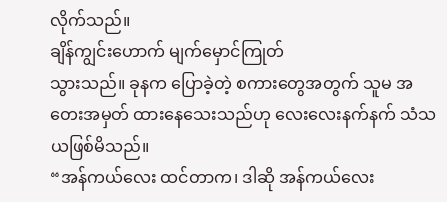လိုက်သည်။
ချိန်ကျွင်းဟောက် မျက်မှောင်ကြုတ်
သွားသည်။ ခုနက ပြောခဲ့တဲ့ စကားတွေအတွက် သူမ အတေးအမှတ် ထားနေသေးသည်ဟု လေးလေးနက်နက် သံသယဖြစ်မိသည်။
“အန်ကယ်လေး ထင်တာက၊ ဒါဆို အန်ကယ်လေး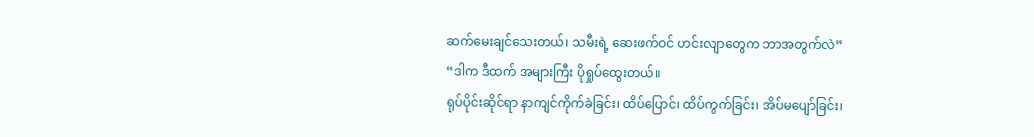ဆက်မေးချင်သေးတယ်၊ သမီးရဲ့ ဆေးဖက်ဝင် ဟင်းလျာတွေက ဘာအတွက်လဲ”
“ဒါက ဒီထက် အများကြီး ပိုရှုပ်ထွေးတယ်။
ရုပ်ပိုင်းဆိုင်ရာ နာကျင်ကိုက်ခဲခြင်း၊ ထိပ်ပြောင်၊ ထိပ်ကွက်ခြင်း၊ အိပ်မပျော်ခြင်း၊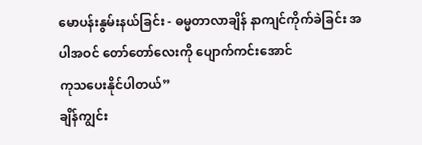မောပန်းနွမ်းနယ်ခြင်း - ဓမ္မတာလာချိန် နာကျင်ကိုက်ခဲခြင်း အပါအဝင် တော်တော်လေးကို ပျောက်ကင်းအောင်
ကုသပေးနိုင်ပါတယ်”
ချိန်ကျွင်း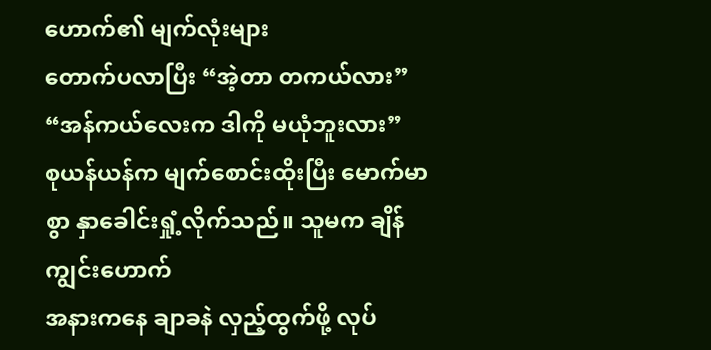ဟောက်၏ မျက်လုံးများ
တောက်ပလာပြီး “အဲ့တာ တကယ်လား”
“အန်ကယ်လေးက ဒါကို မယုံဘူးလား”
စုယန်ယန်က မျက်စောင်းထိုးပြီး မောက်မာစွာ နှာခေါင်းရှုံ့လိုက်သည်။ သူမက ချိန်ကျွင်းဟောက်
အနားကနေ ချာခနဲ လှည့်ထွက်ဖို့ လုပ်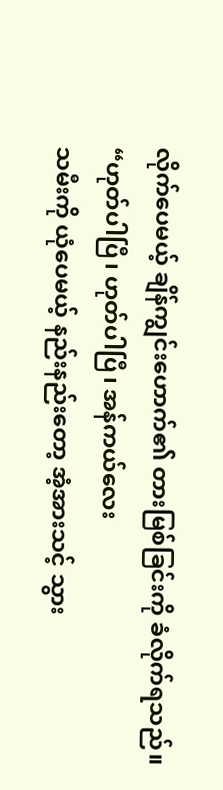လိုက်ပေမယ့် ချိန်ကျွင်းဟောက်၏ တားမြစ်ခြင်းကို ခံလိုက်ရသည်။
“ဟုတ်ပါပြီ၊ ဟုတ်ပါပြီ၊ အန်ကယ်လေး
သမီးကို ယုံပေမယ့် နည်းနည်းတော့ အံ့အားသင့် သွား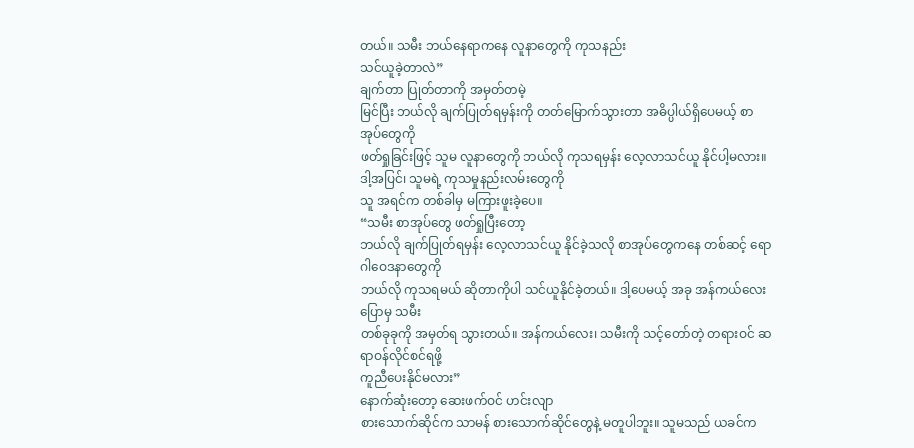တယ်။ သမီး ဘယ်နေရာကနေ လူနာတွေကို ကုသနည်း
သင်ယူခဲ့တာလဲ”
ချက်တာ ပြုတ်တာကို အမှတ်တမဲ့
မြင်ပြီး ဘယ်လို ချက်ပြုတ်ရမှန်းကို တတ်မြောက်သွားတာ အဓိပ္ပါယ်ရှိပေမယ့် စာအုပ်တွေကို
ဖတ်ရှုခြင်းဖြင့် သူမ လူနာတွေကို ဘယ်လို ကုသရမှန်း လေ့လာသင်ယူ နိုင်ပါ့မလား။
ဒါ့အပြင်၊ သူမရဲ့ ကုသမှုနည်းလမ်းတွေကို
သူ အရင်က တစ်ခါမှ မကြားဖူးခဲ့ပေ။
“သမီး စာအုပ်တွေ ဖတ်ရှုပြီးတော့
ဘယ်လို ချက်ပြုတ်ရမှန်း လေ့လာသင်ယူ နိုင်ခဲ့သလို စာအုပ်တွေကနေ တစ်ဆင့် ရောဂါဝေဒနာတွေကို
ဘယ်လို ကုသရမယ် ဆိုတာကိုပါ သင်ယူနိုင်ခဲ့တယ်။ ဒါ့ပေမယ့် အခု အန်ကယ်လေး ပြောမှ သမီး
တစ်ခုခုကို အမှတ်ရ သွားတယ်။ အန်ကယ်လေး၊ သမီးကို သင့်တော်တဲ့ တရားဝင် ဆရာဝန်လိုင်စင်ရဖို့
ကူညီပေးနိုင်မလား”
နောက်ဆုံးတော့ ဆေးဖက်ဝင် ဟင်းလျာ
စားသောက်ဆိုင်က သာမန် စားသောက်ဆိုင်တွေနဲ့ မတူပါဘူး။ သူမသည် ယခင်က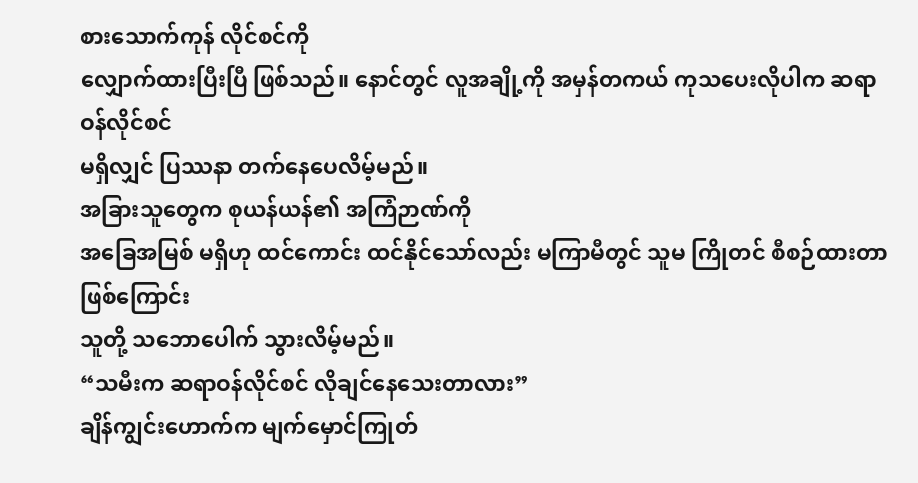စားသောက်ကုန် လိုင်စင်ကို
လျှောက်ထားပြီးပြီ ဖြစ်သည်။ နောင်တွင် လူအချို့ကို အမှန်တကယ် ကုသပေးလိုပါက ဆရာဝန်လိုင်စင်
မရှိလျှင် ပြဿနာ တက်နေပေလိမ့်မည်။
အခြားသူတွေက စုယန်ယန်၏ အကြံဉာဏ်ကို
အခြေအမြစ် မရှိဟု ထင်ကောင်း ထင်နိုင်သော်လည်း မကြာမီတွင် သူမ ကြိုတင် စီစဉ်ထားတာ ဖြစ်ကြောင်း
သူတို့ သဘောပေါက် သွားလိမ့်မည်။
“သမီးက ဆရာဝန်လိုင်စင် လိုချင်နေသေးတာလား”
ချိန်ကျွင်းဟောက်က မျက်မှောင်ကြုတ်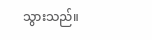သွားသည်။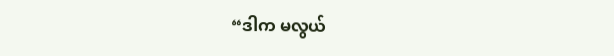“ဒါက မလွယ်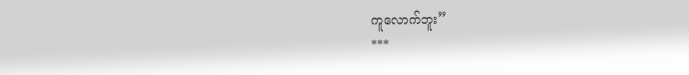ကူလောက်ဘူး”
***